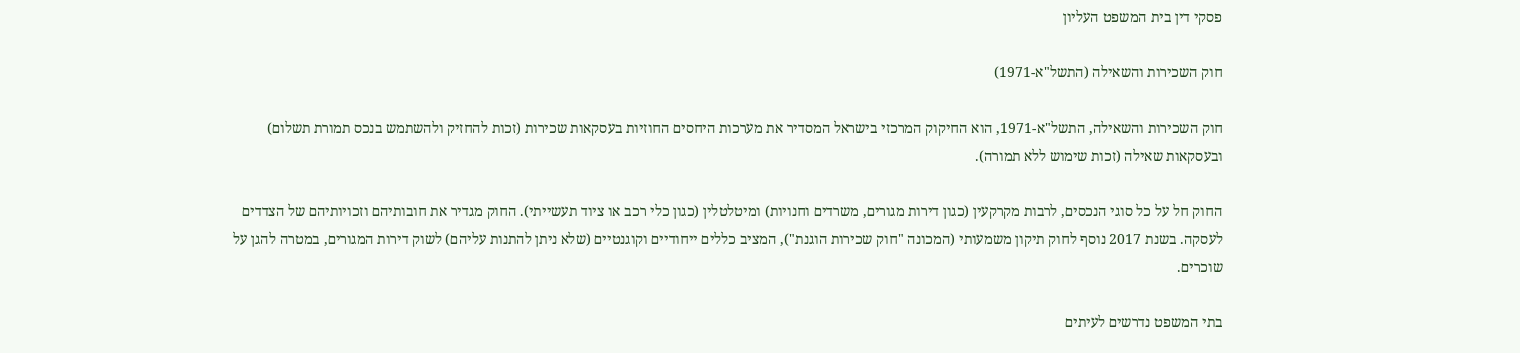פסקי דין בית המשפט העליון

חוק השכירות והשאילה (התשל"א-1971)

חוק השכירות והשאילה, התשל"א-1971, הוא החיקוק המרכזי בישראל המסדיר את מערכות היחסים החוזיות בעסקאות שכירות (זכות להחזיק ולהשתמש בנכס תמורת תשלום) ובעסקאות שאילה (זכות שימוש ללא תמורה).

החוק חל על כל סוגי הנכסים, לרבות מקרקעין (כגון דירות מגורים, משרדים וחנויות) ומיטלטלין (כגון כלי רכב או ציוד תעשייתי). החוק מגדיר את חובותיהם וזכויותיהם של הצדדים לעסקה. בשנת 2017 נוסף לחוק תיקון משמעותי (המכונה "חוק שכירות הוגנת"), המציב כללים ייחודיים וקוגנטיים (שלא ניתן להתנות עליהם) לשוק דירות המגורים, במטרה להגן על שוכרים.

בתי המשפט נדרשים לעיתים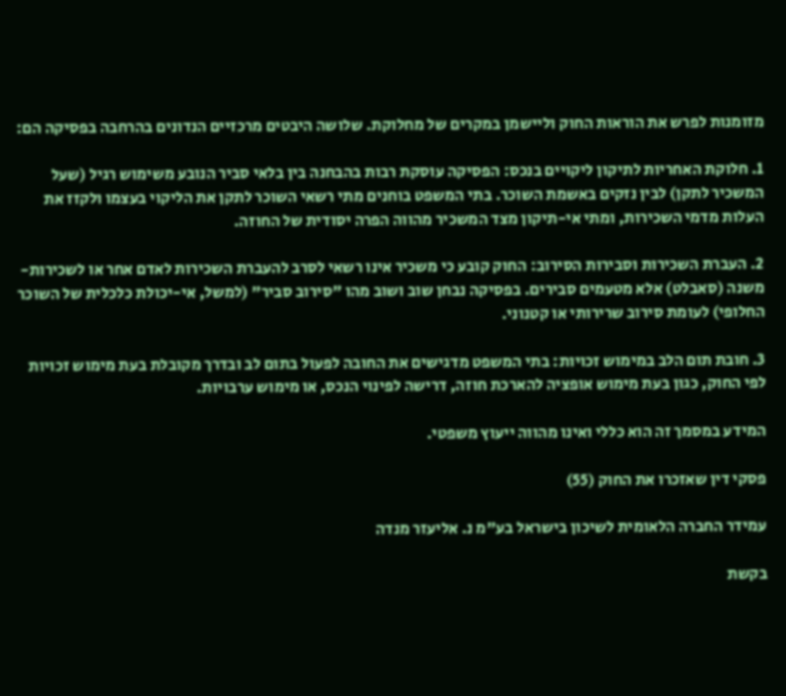מזומנות לפרש את הוראות החוק וליישמן במקרים של מחלוקת. שלושה היבטים מרכזיים הנדונים בהרחבה בפסיקה הם:

1. חלוקת האחריות לתיקון ליקויים בנכס: הפסיקה עוסקת רבות בהבחנה בין בלאי סביר הנובע משימוש רגיל (שעל המשכיר לתקן) לבין נזקים באשמת השוכר. בתי המשפט בוחנים מתי רשאי השוכר לתקן את הליקוי בעצמו ולקזז את העלות מדמי השכירות, ומתי אי-תיקון מצד המשכיר מהווה הפרה יסודית של החוזה.

2. העברת השכירות וסבירות הסירוב: החוק קובע כי משכיר אינו רשאי לסרב להעברת השכירות לאדם אחר או לשכירות-משנה (סאבלט) אלא מטעמים סבירים. בפסיקה נבחן שוב ושוב מהו "סירוב סביר" (למשל, אי-יכולת כלכלית של השוכר החלופי) לעומת סירוב שרירותי או קטנוני.

3. חובת תום הלב במימוש זכויות: בתי המשפט מדגישים את החובה לפעול בתום לב ובדרך מקובלת בעת מימוש זכויות לפי החוק, כגון בעת מימוש אופציה להארכת חוזה, דרישה לפינוי הנכס, או מימוש ערבויות.

המידע במסמך זה הוא כללי ואינו מהווה ייעוץ משפטי.

פסקי דין שאזכרו את החוק (55)

עמידר החברה הלאומית לשיכון בישראל בע"מ נ. אליעזר מנדה

בקשת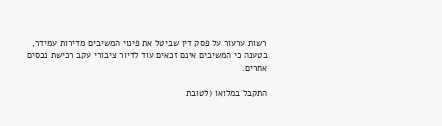רשות ערעור על פסק דין שביטל את פינוי המשיבים מדירות עמידר, בטענה כי המשיבים אינם זכאים עוד לדיור ציבורי עקב רכישת נכסים אחרים.

התקבל במלואו (לטובת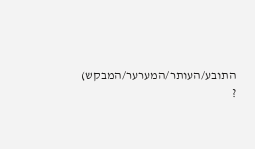התובע/העותר/המערער/המבקש) ?